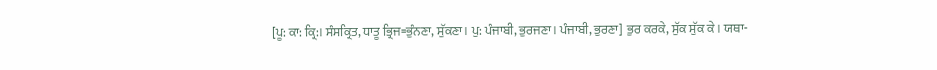[ਪੂ: ਕਾ: ਕ੍ਰਿ:। ਸੰਸਕ੍ਰਿਤ, ਧਾਤੂ ਭ੍ਰਿਜ=ਭੁੰਨਣਾ, ਸੁੱਕਣਾ। ਪੁ: ਪੰਜਾਬੀ, ਭੁਰਜਣਾ। ਪੰਜਾਬੀ, ਭੁਰਣਾ] ਭੁਰ ਕਰਕੇ, ਸੁੱਕ ਸੁੱਕ ਕੇ। ਯਥਾ-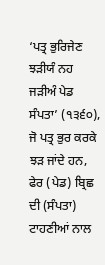‘ਪਤ੍ਰ ਭੁਰਿਜੇਣ ਝੜੀਯੰ ਨਹ ਜੜੀਅੰ ਪੇਡ ਸੰਪਤਾ’ (੧੩੬੦), ਜੋ ਪਤ੍ਰ ਭੁਰ ਕਰਕੇ ਝੜ ਜਾਂਦੇ ਹਨ, ਫੇਰ (ਪੇਡ) ਬ੍ਰਿਛ ਦੀ (ਸੰਪਤਾ) ਟਾਹਣੀਆਂ ਨਾਲ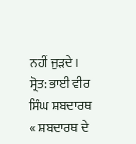ਨਹੀਂ ਜੁੜਦੇ।
ਸ੍ਰੋਤ: ਭਾਈ ਵੀਰ ਸਿੰਘ ਸ਼ਬਦਾਰਥ
« ਸ਼ਬਦਾਰਥ ਦੇ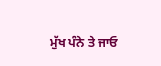ਮੁੱਖ ਪੰਨੇ ਤੇ ਜਾਓ